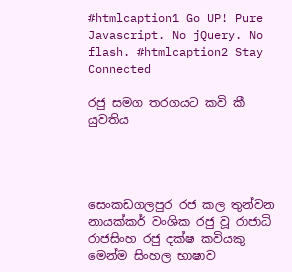#htmlcaption1 Go UP! Pure Javascript. No jQuery. No flash. #htmlcaption2 Stay Connected

රජු සමග තරගයට කවි කී යුවතිය




සෙංකඩගලපුර රජ කල තුන්වන නායක්කර් වංශික රජු වූ රාජාධි රාජසිංහ රජු දක්ෂ කවියකු මෙන්ම සිංහල භාෂාව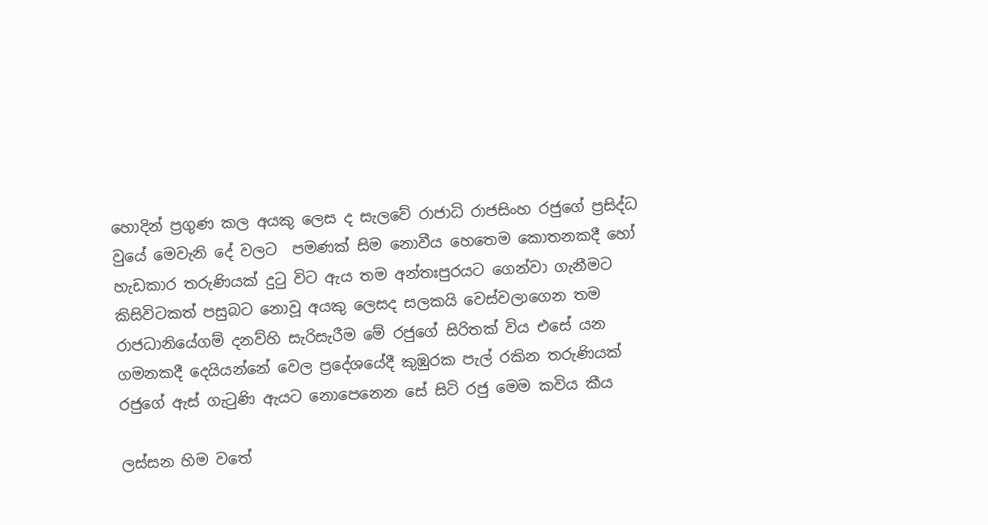හොදින් ප්‍රගුණ කල අයකු ලෙස ද සැලවේ රාජාධි රාජසිංහ රජුගේ ප්‍රසිද්ධ වුයේ මෙවැනි දේ වලට  පමණක් සිම නොවීය හෙතෙම කොතනකදී හෝ හැඩකාර තරුණියක් දුටු විට ඇය තම අන්තඃපුරයට ගෙන්වා ගැනීමට කිසිවිටකත් පසුබට නොවූ අයකු ලෙසද සලකයි වෙස්වලාගෙන තම රාජධානියේගම් දනව්හි සැරිසැරීම මේ රජුගේ සිරිතක් විය එසේ යන ගමනකදී දෙයියන්නේ වෙල ප්‍රදේශයේදී කුඹුරක පැල් රකින තරුණියක් රජුගේ ඇස් ගැටුණි ඇයට නොපෙනෙන සේ සිටි රජු මෙම කවිය කීය

ලස්සන හිම වතේ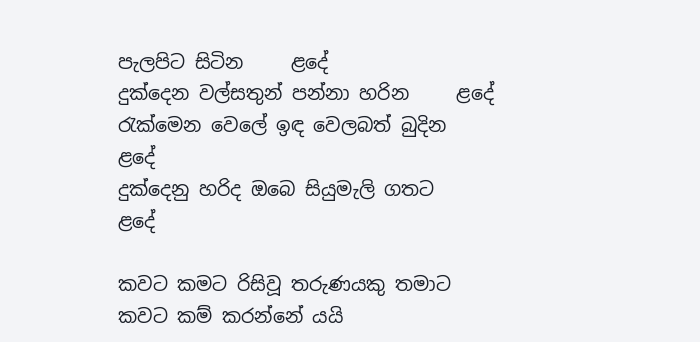පැලපිට සිටින     ළදේ
දුක්දෙන වල්සතුන් පන්නා හරින     ළදේ
රැක්මෙන වෙලේ ඉඳ වෙලබත් බුදින  ළදේ
දුක්දෙනු හරිද ඔබෙ සියුමැලි ගතට     ළදේ

කවට කමට රිසිවූ තරුණයකු තමාට කවට කම් කරන්නේ යයි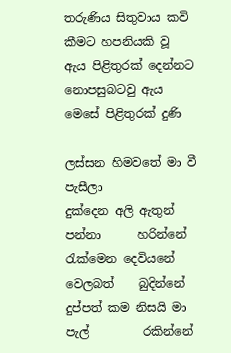තරුණිය සිතුවාය කවි කීමට හපනියකි වූ ඇය පිළිතුරක් දෙන්නට නොපසුබටවු ඇය මෙසේ පිළිතුරක් දුණි

ලස්සන හිමවතේ මා වී           පැසීලා
දුක්දෙන අලි ඇතුන් පන්නා      හරින්නේ
රැක්මෙන දෙවියනේ වෙලබත්    බුදින්නේ
දුප්පත් කම නිසයි මා පැල්         රකින්නේ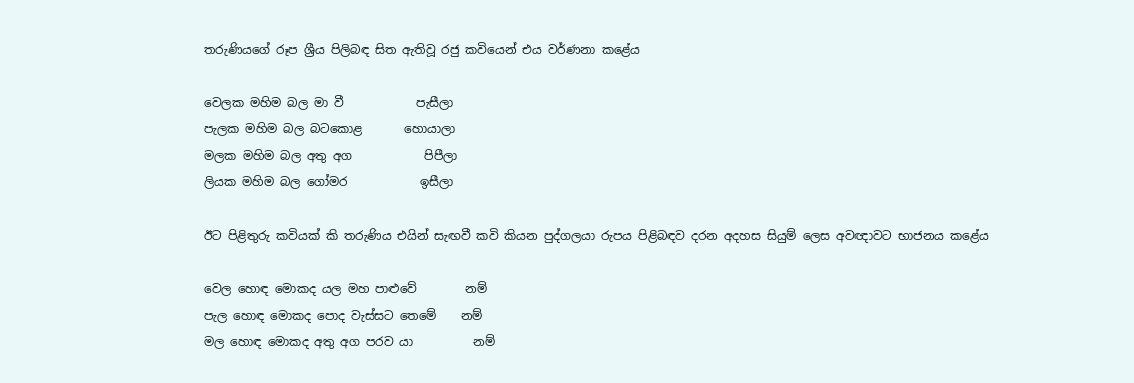තරුණියගේ රූප ශ්‍රීය පිලිබඳ සිත ඇතිවූ රජු කවියෙන් එය වර්ණනා කළේය

වෙලක මහිම බල මා වී            පැසීලා
පැලක මහිම බල බටකොළ       හොයාලා
මලක මහිම බල අතු අග            පිපීලා
ලියක මහිම බල ගෝමර            ඉසීලා

ඊට පිළිතුරු කවියක් කි තරුණිය එයින් සැඟවී කවි කියන පුද්ගලයා රුපය පිළිබඳව දරන අදහස සියුම් ලෙස අවඥාවට භාජනය කළේය

වෙල හොඳ මොකද යල මහ පාළුවේ        නම්
පැල හොඳ මොකද පොද වැස්සට තෙමේ    නම්
මල හොඳ මොකද අතු අග පරව යා          නම්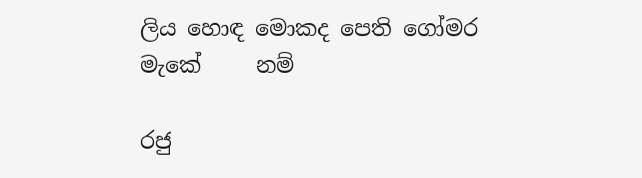ලිය හොඳ මොකද පෙති ගෝමර මැකේ     නම්

රජු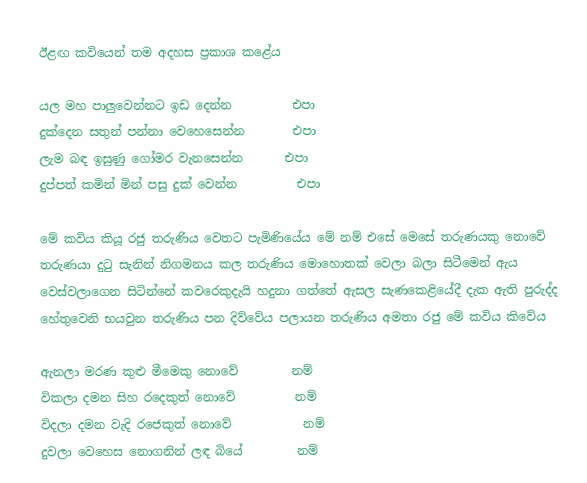ඊළඟ කවියෙන් තම අදහස ප්‍රකාශ කළේය

යල මහ පාලුවෙන්නට ඉඩ දෙන්න          එපා
දුක්දෙන සතුන් පන්නා වෙහෙසෙන්න        එපා
ලැම බඳ ඉසුණු ගෝමර වැනසෙන්න       එපා
දුප්පත් කමින් මින් පසු දුක් වෙන්න          එපා

මේ කවිය කියූ රජු තරුණිය වෙතට පැමිණියේය මේ නම් එසේ මෙසේ තරුණයකු නොවේ තරුණයා දුටු සැනින් නිගමනය කල තරුණිය මොහොතක් වෙලා බලා සිටීමෙන් ඇය වෙස්වලාගෙන සිටින්නේ කවරෙකුදැයි හදුනා ගත්තේ ඇසල සැණකෙළියේදී දැක ඇති පුරුද්ද හේතුවෙනි භයවුන තරුණිය පන දිව්වේය පලායන තරුණිය අමතා රජු මේ කවිය කිවේය

ඇනලා මරණ කුළු මීමෙකු නොවේ         නම්
විකලා දමන සිහ රදෙකුත් නොවේ          නම්
විදලා දමන වැදි රජෙකුත් නොවේ            නම්
දුවලා වෙහෙස නොගනින් ලඳ බියේ         නම්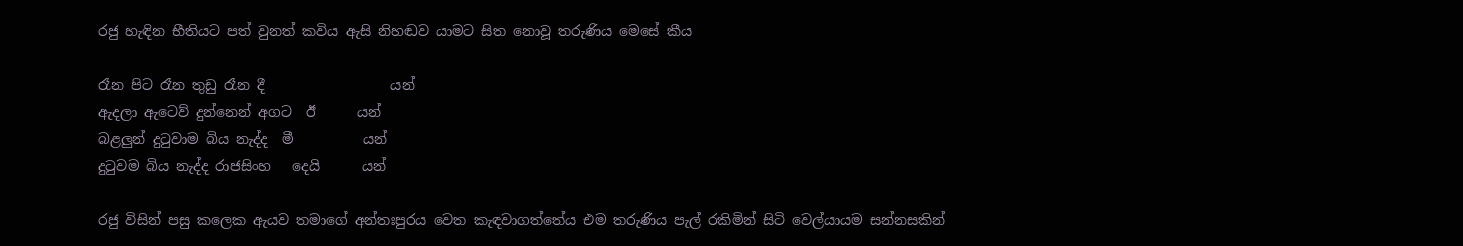රජු හැඳින භීතියට පත් වුනත් කවිය ඇසි නිහඬව යාමට සිත නොවූ තරුණිය මෙසේ කීය

රෑන පිට රෑන තුඩු රෑන දී                  යන්
ඇදලා ඇටෙව් දුන්නෙන් අගට  ඊ      යන්
බළලුන් දුටුවාම බිය නැද්ද  මී          යන්
දුටුවම බිය නැද්ද රාජසිංහ   දෙයි      යන්

රජු විසින් පසු කලෙක ඇයව තමාගේ අන්තඃපුරය වෙත කැඳවාගත්තේය එම තරුණිය පැල් රකිමින් සිටි වෙල්යායම සන්නසකින්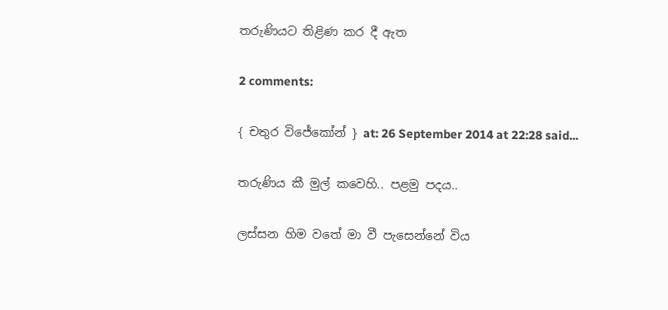තරුණියට තිළිණ කර දී ඇත

2 comments:

{ චතුර විජේකෝන් } at: 26 September 2014 at 22:28 said...

තරුණිය කී මුල් කවෙහි.. පළමු පදය..

ලස්සන හිම වතේ මා වී පැසෙන්නේ විය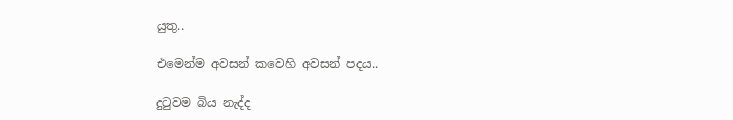යුතු..

එමෙන්ම අවසන් කවෙහි අවසන් පදය..

දුටුවම බිය නැද්ද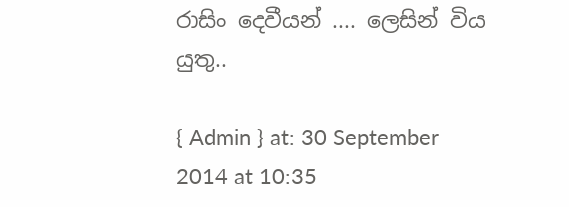රාසිං දෙවීයන් .... ලෙසින් විය යුතු..

{ Admin } at: 30 September 2014 at 10:35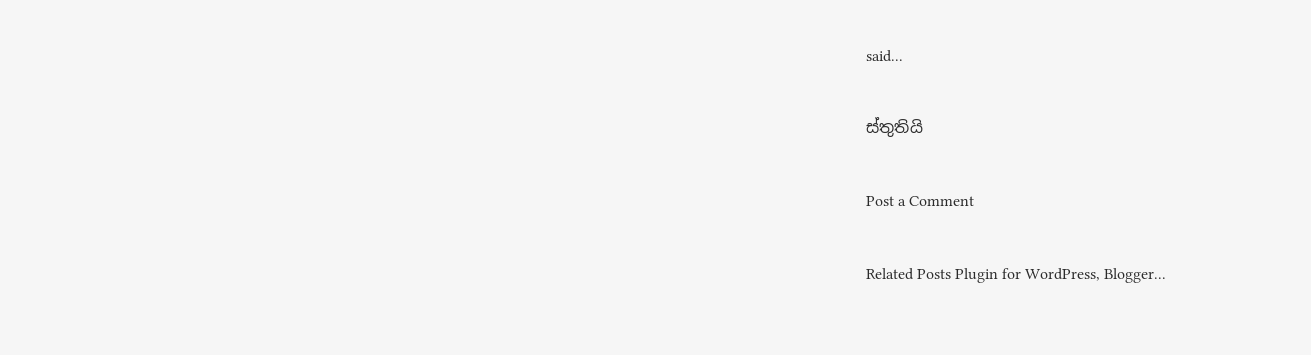said...

ස්තුතියි

Post a Comment

Related Posts Plugin for WordPress, Blogger...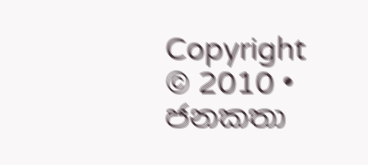Copyright © 2010 • ජනකතා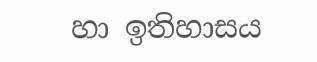හා ඉතිහාසය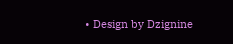• Design by Dzignine